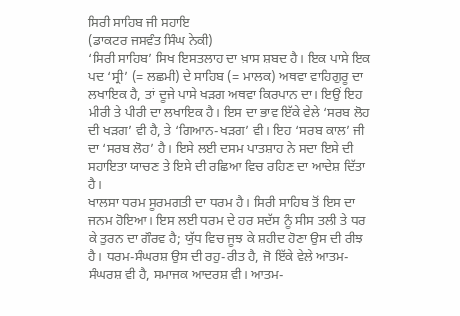ਸਿਰੀ ਸਾਹਿਬ ਜੀ ਸਹਾਇ
(ਡਾਕਟਰ ਜਸਵੰਤ ਸਿੰਘ ਨੇਕੀ)
‘ਸਿਰੀ ਸਾਹਿਬ’ ਸਿਖ ਇਸਤਲਾਹ ਦਾ ਖ਼ਾਸ ਸ਼ਬਦ ਹੈ। ਇਕ ਪਾਸੇ ਇਕ ਪਦ ‘ਸ੍ਰੀ’ (= ਲਛਮੀ) ਦੇ ਸਾਹਿਬ (= ਮਾਲਕ) ਅਥਵਾ ਵਾਹਿਗੁਰੂ ਦਾ ਲਖਾਇਕ ਹੈ, ਤਾਂ ਦੂਜੇ ਪਾਸੇ ਖੜਗ ਅਥਵਾ ਕਿਰਪਾਨ ਦਾ। ਇਉਂ ਇਹ ਮੀਰੀ ਤੇ ਪੀਰੀ ਦਾ ਲਖਾਇਕ ਹੈ। ਇਸ ਦਾ ਭਾਵ ਇੱਕੇ ਵੇਲੇ ‘ਸਰਬ ਲੋਹ ਦੀ ਖੜਗ’ ਵੀ ਹੈ, ਤੇ ‘ਗਿਆਨ-ਖੜਗ’ ਵੀ। ਇਹ ‘ਸਰਬ ਕਾਲ’ ਜੀ ਦਾ ‘ਸਰਬ ਲੋਹ’ ਹੈ। ਇਸੇ ਲਈ ਦਸਮ ਪਾਤਸ਼ਾਹ ਨੇ ਸਦਾ ਇਸੇ ਦੀ ਸਹਾਇਤਾ ਯਾਚਣ ਤੇ ਇਸੇ ਦੀ ਰਛਿਆ ਵਿਚ ਰਹਿਣ ਦਾ ਆਦੇਸ਼ ਦਿੱਤਾ ਹੈ।
ਖਾਲਸਾ ਧਰਮ ਸੂਰਮਗਤੀ ਦਾ ਧਰਮ ਹੈ। ਸਿਰੀ ਸਾਹਿਬ ਤੋਂ ਇਸ ਦਾ ਜਨਮ ਹੋਇਆ। ਇਸ ਲਈ ਧਰਮ ਦੇ ਹਰ ਸਦੱਸ ਨੂੰ ਸੀਸ ਤਲੀ ਤੇ ਧਰ ਕੇ ਤੁਰਨ ਦਾ ਗੌਰਵ ਹੈ; ਯੁੱਧ ਵਿਚ ਜੂਝ ਕੇ ਸ਼ਹੀਦ ਹੋਣਾ ਉਸ ਦੀ ਰੀਝ ਹੈ। ਧਰਮ-ਸੰਘਰਸ਼ ਉਸ ਦੀ ਰਹੁ-ਰੀਤ ਹੈ, ਜੋ ਇੱਕੇ ਵੇਲੇ ਆਤਮ-ਸੰਘਰਸ਼ ਵੀ ਹੈ, ਸਮਾਜਕ ਆਦਰਸ਼ ਵੀ। ਆਤਮ-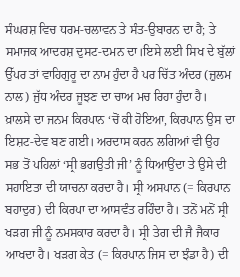ਸੰਘਰਸ਼ ਵਿਚ ਧਰਮ-ਚਲਾਵਨ ਤੇ ਸੰਤ-ਉਬਾਰਨ ਦਾ ਹੈ; ਤੇ ਸਮਾਜਕ ਆਦਰਸ਼ ਦੁਸਟ-ਦਮਨ ਦਾ।ਇਸੇ ਲਈ ਸਿਖ ਦੇ ਬੁੱਲਾਂ ਉੱਪਰ ਤਾਂ ਵਾਹਿਗੁਰੂ ਦਾ ਨਾਮ ਹੁੰਦਾ ਹੈ ਪਰ ਚਿੱਤ ਅੰਦਰ (ਜ਼ੁਲਮ ਨਾਲ) ਜੁੱਧ ਅੰਦਰ ਜੂਝਣ ਦਾ ਚਾਅ ਮਚ ਰਿਹਾ ਹੁੰਦਾ ਹੈ।
ਖ਼ਾਲਸੇ ਦਾ ਜਨਮ ਕਿਰਪਾਨ ‘ਚੋਂ ਕੀ ਹੋਇਆ, ਕਿਰਪਾਨ ਉਸ ਦਾ ਇਸ਼ਟ-ਦੇਵ ਬਣ ਗਈ। ਅਰਦਾਸ ਕਰਨ ਲਗਿਆਂ ਵੀ ਉਹ ਸਭ ਤੋਂ ਪਹਿਲਾਂ ‘ਸ੍ਰੀ ਭਗਉਤੀ ਜੀ’ ਨੂੰ ਧਿਆਉਂਦਾ ਤੇ ਉਸੇ ਦੀ ਸਹਾਇਤਾ ਦੀ ਯਾਚਨਾ ਕਰਦਾ ਹੈ। ਸ੍ਰੀ ਅਸਪਾਨ (= ਕਿਰਪਾਨ ਬਹਾਦੁਰ) ਦੀ ਕਿਰਪਾ ਦਾ ਆਸਵੰਤ ਰਹਿੰਦਾ ਹੈ। ਤਨੋਂ ਮਨੋਂ ਸ੍ਰੀ ਖੜਗ ਜੀ ਨੂੰ ਨਮਸਕਾਰ ਕਰਦਾ ਹੈ। ਸ੍ਰੀ ਤੇਗ ਦੀ ਜੈ ਜੈਕਾਰ ਆਖਦਾ ਹੈ। ਖੜਗ ਕੇਤ (= ਕਿਰਪਾਨ ਜਿਸ ਦਾ ਝੰਡਾ ਹੈ) ਦੀ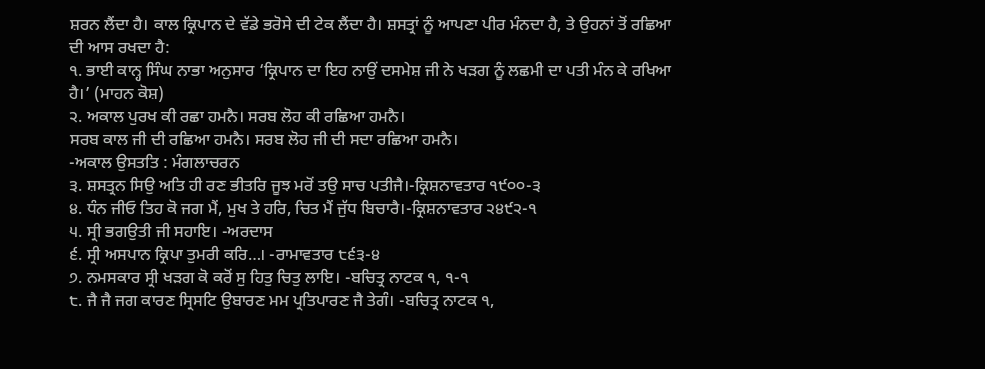ਸ਼ਰਨ ਲੈਂਦਾ ਹੈ। ਕਾਲ ਕ੍ਰਿਪਾਨ ਦੇ ਵੱਡੇ ਭਰੋਸੇ ਦੀ ਟੇਕ ਲੈਂਦਾ ਹੈ। ਸ਼ਸਤ੍ਰਾਂ ਨੂੰ ਆਪਣਾ ਪੀਰ ਮੰਨਦਾ ਹੈ, ਤੇ ਉਹਨਾਂ ਤੋਂ ਰਛਿਆ ਦੀ ਆਸ ਰਖਦਾ ਹੈ:
੧. ਭਾਈ ਕਾਨ੍ਹ ਸਿੰਘ ਨਾਭਾ ਅਨੁਸਾਰ ‘ਕ੍ਰਿਪਾਨ ਦਾ ਇਹ ਨਾਉਂ ਦਸਮੇਸ਼ ਜੀ ਨੇ ਖੜਗ ਨੂੰ ਲਛਮੀ ਦਾ ਪਤੀ ਮੰਨ ਕੇ ਰਖਿਆ ਹੈ।’ (ਮਾਹਨ ਕੋਸ਼)
੨. ਅਕਾਲ ਪੁਰਖ ਕੀ ਰਛਾ ਹਮਨੈ। ਸਰਬ ਲੋਹ ਕੀ ਰਛਿਆ ਹਮਨੈ।
ਸਰਬ ਕਾਲ ਜੀ ਦੀ ਰਛਿਆ ਹਮਨੈ। ਸਰਬ ਲੋਹ ਜੀ ਦੀ ਸਦਾ ਰਛਿਆ ਹਮਨੈ।
-ਅਕਾਲ ਉਸਤਤਿ : ਮੰਗਲਾਚਰਨ
੩. ਸ਼ਸਤ੍ਰਨ ਸਿਉ ਅਤਿ ਹੀ ਰਣ ਭੀਤਰਿ ਜੂਝ ਮਰੋਂ ਤਉ ਸਾਚ ਪਤੀਜੈ।-ਕ੍ਰਿਸ਼ਨਾਵਤਾਰ ੧੯੦੦-੩
੪. ਧੰਨ ਜੀਓ ਤਿਹ ਕੋ ਜਗ ਮੈਂ, ਮੁਖ ਤੇ ਹਰਿ, ਚਿਤ ਮੈਂ ਜੁੱਧ ਬਿਚਾਰੈ।-ਕ੍ਰਿਸ਼ਨਾਵਤਾਰ ੨੪੯੨-੧
੫. ਸ੍ਰੀ ਭਗਉਤੀ ਜੀ ਸਹਾਇ। -ਅਰਦਾਸ
੬. ਸ੍ਰੀ ਅਸਪਾਨ ਕ੍ਰਿਪਾ ਤੁਮਰੀ ਕਰਿ…। -ਰਾਮਾਵਤਾਰ ੮੬੩-੪
੭. ਨਮਸਕਾਰ ਸ੍ਰੀ ਖੜਗ ਕੋ ਕਰੋਂ ਸੁ ਹਿਤੁ ਚਿਤੁ ਲਾਇ। -ਬਚਿਤ੍ਰ ਨਾਟਕ ੧, ੧-੧
੮. ਜੈ ਜੈ ਜਗ ਕਾਰਣ ਸ੍ਰਿਸਟਿ ਉਬਾਰਣ ਮਮ ਪ੍ਰਤਿਪਾਰਣ ਜੈ ਤੇਗੰ। -ਬਚਿਤ੍ਰ ਨਾਟਕ ੧,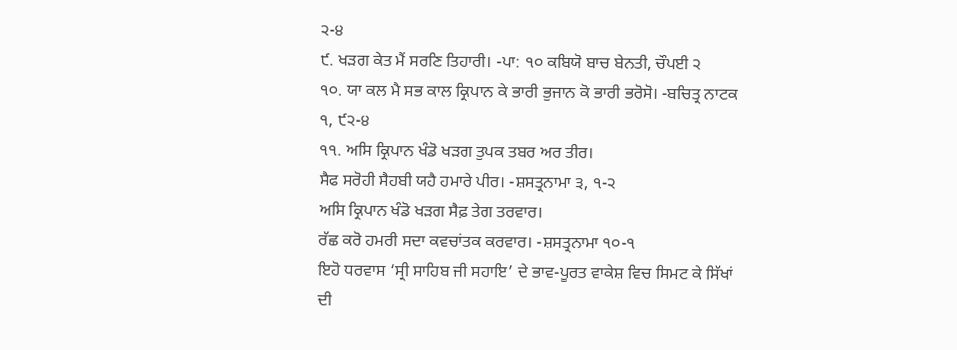੨-੪
੯. ਖੜਗ ਕੇਤ ਮੈਂ ਸਰਣਿ ਤਿਹਾਰੀ। -ਪਾ: ੧੦ ਕਬਿਯੋ ਬਾਚ ਬੇਨਤੀ, ਚੌਪਈ ੨
੧੦. ਯਾ ਕਲ ਮੈ ਸਭ ਕਾਲ ਕ੍ਰਿਪਾਨ ਕੇ ਭਾਰੀ ਭੁਜਾਨ ਕੋ ਭਾਰੀ ਭਰੋਸੋ। -ਬਚਿਤ੍ਰ ਨਾਟਕ ੧, ੯੨-੪
੧੧. ਅਸਿ ਕ੍ਰਿਪਾਨ ਖੰਡੋ ਖੜਗ ਤੁਪਕ ਤਬਰ ਅਰ ਤੀਰ।
ਸੈਫ ਸਰੋਹੀ ਸੈਹਬੀ ਯਹੈ ਹਮਾਰੇ ਪੀਰ। -ਸ਼ਸਤ੍ਰਨਾਮਾ ੩, ੧-੨
ਅਸਿ ਕ੍ਰਿਪਾਨ ਖੰਡੋ ਖੜਗ ਸੈਫ਼ ਤੇਗ ਤਰਵਾਰ।
ਰੱਛ ਕਰੋ ਹਮਰੀ ਸਦਾ ਕਵਚਾਂਤਕ ਕਰਵਾਰ। -ਸ਼ਸਤ੍ਰਨਾਮਾ ੧੦-੧
ਇਹੋ ਧਰਵਾਸ ‘ਸ੍ਰੀ ਸਾਹਿਬ ਜੀ ਸਹਾਇ’ ਦੇ ਭਾਵ-ਪੂਰਤ ਵਾਕੇਸ਼ ਵਿਚ ਸਿਮਟ ਕੇ ਸਿੱਖਾਂ ਦੀ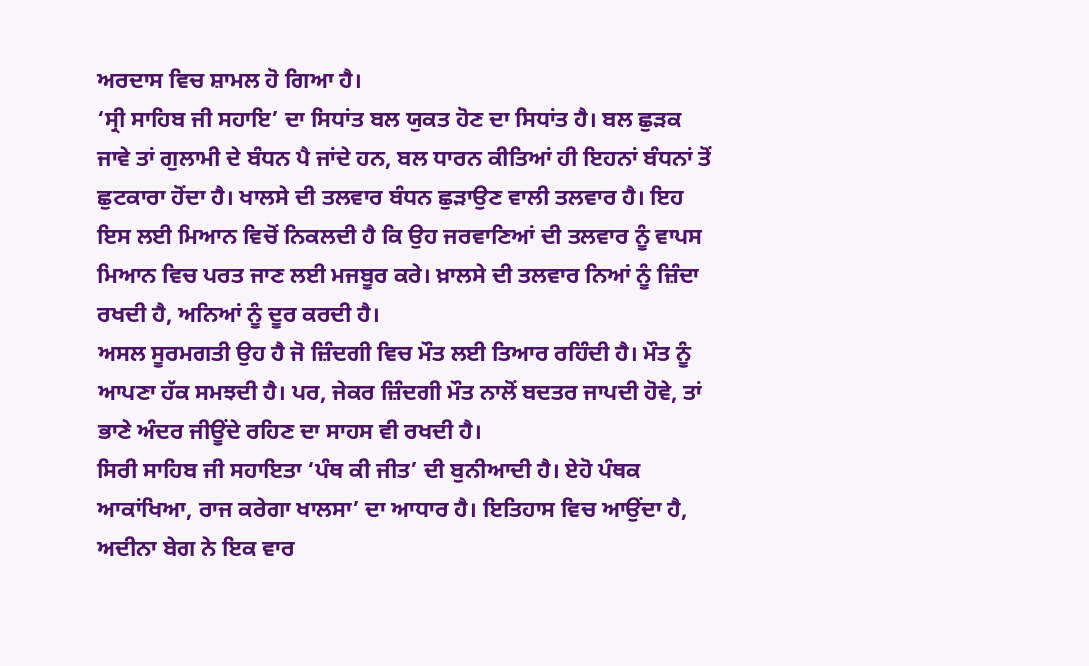ਅਰਦਾਸ ਵਿਚ ਸ਼ਾਮਲ ਹੋ ਗਿਆ ਹੈ।
‘ਸ੍ਰੀ ਸਾਹਿਬ ਜੀ ਸਹਾਇ’ ਦਾ ਸਿਧਾਂਤ ਬਲ ਯੁਕਤ ਹੋਣ ਦਾ ਸਿਧਾਂਤ ਹੈ। ਬਲ ਛੁੜਕ ਜਾਵੇ ਤਾਂ ਗੁਲਾਮੀ ਦੇ ਬੰਧਨ ਪੈ ਜਾਂਦੇ ਹਨ, ਬਲ ਧਾਰਨ ਕੀਤਿਆਂ ਹੀ ਇਹਨਾਂ ਬੰਧਨਾਂ ਤੋਂ ਛੁਟਕਾਰਾ ਹੋਂਦਾ ਹੈ। ਖਾਲਸੇ ਦੀ ਤਲਵਾਰ ਬੰਧਨ ਛੁੜਾਉਣ ਵਾਲੀ ਤਲਵਾਰ ਹੈ। ਇਹ ਇਸ ਲਈ ਮਿਆਨ ਵਿਚੋਂ ਨਿਕਲਦੀ ਹੈ ਕਿ ਉਹ ਜਰਵਾਣਿਆਂ ਦੀ ਤਲਵਾਰ ਨੂੰ ਵਾਪਸ ਮਿਆਨ ਵਿਚ ਪਰਤ ਜਾਣ ਲਈ ਮਜਬੂਰ ਕਰੇ। ਖ਼ਾਲਸੇ ਦੀ ਤਲਵਾਰ ਨਿਆਂ ਨੂੰ ਜ਼ਿੰਦਾ ਰਖਦੀ ਹੈ, ਅਨਿਆਂ ਨੂੰ ਦੂਰ ਕਰਦੀ ਹੈ।
ਅਸਲ ਸੂਰਮਗਤੀ ਉਹ ਹੈ ਜੋ ਜ਼ਿੰਦਗੀ ਵਿਚ ਮੌਤ ਲਈ ਤਿਆਰ ਰਹਿੰਦੀ ਹੈ। ਮੌਤ ਨੂੰ ਆਪਣਾ ਹੱਕ ਸਮਝਦੀ ਹੈ। ਪਰ, ਜੇਕਰ ਜ਼ਿੰਦਗੀ ਮੌਤ ਨਾਲੋਂ ਬਦਤਰ ਜਾਪਦੀ ਹੋਵੇ, ਤਾਂ ਭਾਣੇ ਅੰਦਰ ਜੀਊਂਦੇ ਰਹਿਣ ਦਾ ਸਾਹਸ ਵੀ ਰਖਦੀ ਹੈ।
ਸਿਰੀ ਸਾਹਿਬ ਜੀ ਸਹਾਇਤਾ ‘ਪੰਥ ਕੀ ਜੀਤ’ ਦੀ ਬੁਨੀਆਦੀ ਹੈ। ਏਹੋ ਪੰਥਕ ਆਕਾਂਖਿਆ, ਰਾਜ ਕਰੇਗਾ ਖਾਲਸਾ’ ਦਾ ਆਧਾਰ ਹੈ। ਇਤਿਹਾਸ ਵਿਚ ਆਉਂਦਾ ਹੈ, ਅਦੀਨਾ ਬੇਗ ਨੇ ਇਕ ਵਾਰ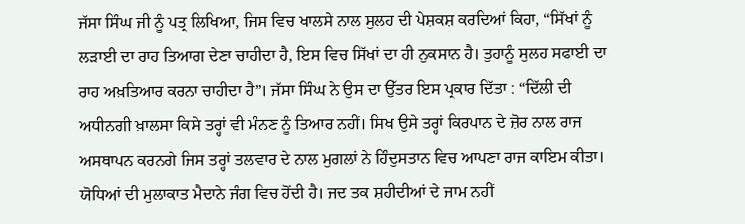ਜੱਸਾ ਸਿੰਘ ਜੀ ਨੂੰ ਪਤ੍ਰ ਲਿਖਿਆ, ਜਿਸ ਵਿਚ ਖਾਲਸੇ ਨਾਲ ਸੁਲਹ ਦੀ ਪੇਸ਼ਕਸ਼ ਕਰਦਿਆਂ ਕਿਹਾ, “ਸਿੱਖਾਂ ਨੂੰ ਲੜਾਈ ਦਾ ਰਾਹ ਤਿਆਗ ਦੇਣਾ ਚਾਹੀਦਾ ਹੈ, ਇਸ ਵਿਚ ਸਿੱਖਾਂ ਦਾ ਹੀ ਨੁਕਸਾਨ ਹੈ। ਤੁਹਾਨੂੰ ਸੁਲਹ ਸਫਾਈ ਦਾ ਰਾਹ ਅਖ਼ਤਿਆਰ ਕਰਨਾ ਚਾਹੀਦਾ ਹੈ”। ਜੱਸਾ ਸਿੰਘ ਨੇ ਉਸ ਦਾ ਉੱਤਰ ਇਸ ਪ੍ਰਕਾਰ ਦਿੱਤਾ : “ਦਿੱਲੀ ਦੀ ਅਧੀਨਗੀ ਖ਼ਾਲਸਾ ਕਿਸੇ ਤਰ੍ਹਾਂ ਵੀ ਮੰਨਣ ਨੂੰ ਤਿਆਰ ਨਹੀਂ। ਸਿਖ ਉਸੇ ਤਰ੍ਹਾਂ ਕਿਰਪਾਨ ਦੇ ਜ਼ੋਰ ਨਾਲ ਰਾਜ ਅਸਥਾਪਨ ਕਰਨਗੇ ਜਿਸ ਤਰ੍ਹਾਂ ਤਲਵਾਰ ਦੇ ਨਾਲ ਮੁਗਲਾਂ ਨੇ ਹਿੰਦੁਸਤਾਨ ਵਿਚ ਆਪਣਾ ਰਾਜ ਕਾਇਮ ਕੀਤਾ। ਯੋਧਿਆਂ ਦੀ ਮੁਲਾਕਾਤ ਮੈਦਾਨੇ ਜੰਗ ਵਿਚ ਹੋਂਦੀ ਹੈ। ਜਦ ਤਕ ਸ਼ਹੀਦੀਆਂ ਦੇ ਜਾਮ ਨਹੀਂ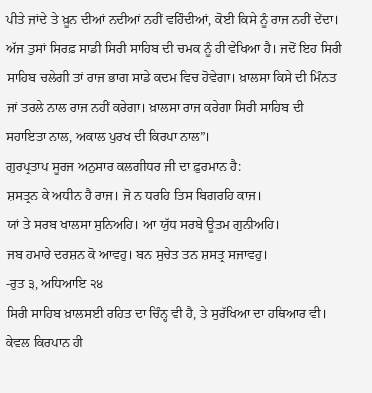ਪੀਤੇ ਜਾਂਦੇ ਤੇ ਖ਼ੂਨ ਦੀਆਂ ਨਦੀਆਂ ਨਹੀਂ ਵਹਿੰਦੀਆਂ, ਕੋਈ ਕਿਸੇ ਨੂੰ ਰਾਜ ਨਹੀਂ ਦੇਂਦਾ। ਅੱਜ ਤੁਸਾਂ ਸਿਰਫ਼ ਸਾਡੀ ਸਿਰੀ ਸਾਹਿਬ ਦੀ ਚਮਕ ਨੂੰ ਹੀ ਵੇਖਿਆ ਹੈ। ਜਦੋਂ ਇਹ ਸਿਰੀ ਸਾਹਿਬ ਚਲੇਗੀ ਤਾਂ ਰਾਜ ਭਾਗ ਸਾਡੇ ਕਦਮ ਵਿਚ ਹੋਵੇਗਾ। ਖ਼ਾਲਸਾ ਕਿਸੇ ਦੀ ਮਿੰਨਤ ਜਾਂ ਤਰਲੇ ਨਾਲ ਰਾਜ ਨਹੀਂ ਕਰੇਗਾ। ਖ਼ਾਲਸਾ ਰਾਜ ਕਰੇਗਾ ਸਿਰੀ ਸਾਹਿਬ ਦੀ ਸਹਾਇਤਾ ਨਾਲ, ਅਕਾਲ ਪੁਰਖ ਦੀ ਕਿਰਪਾ ਨਾਲ”।
ਗੁਰਪ੍ਰਤਾਪ ਸੂਰਜ ਅਨੁਸਾਰ ਕਲਗੀਧਰ ਜੀ ਦਾ ਫ਼ੁਰਮਾਨ ਹੈ:
ਸ਼ਸਤ੍ਰਨ ਕੇ ਅਧੀਨ ਹੈ ਰਾਜ। ਜੋ ਨ ਧਰਹਿ ਤਿਸ ਬਿਗਰਹਿ ਕਾਜ।
ਯਾਂ ਤੇ ਸਰਬ ਖਾਲਸਾ ਸੁਨਿਅਹਿ। ਆ ਯੁੱਧ ਸਰਬੇ ਊਤਮ ਗੁਨੀਅਹਿ।
ਜਬ ਹਮਾਰੇ ਦਰਸ਼ਨ ਕੋ ਆਵਹੁ। ਬਨ ਸੁਚੇਤ ਤਨ ਸ਼ਸਤ੍ਰ ਸਜਾਵਹੁ।
-ਰੁਤ ੩, ਅਧਿਆਇ ੨੪
ਸਿਰੀ ਸਾਹਿਬ ਖ਼ਾਲਸਈ ਰਹਿਤ ਦਾ ਚਿੰਨ੍ਹ ਵੀ ਹੈ, ਤੇ ਸੁਰੱਖਿਆ ਦਾ ਹਥਿਆਰ ਵੀ। ਕੇਵਲ ਕਿਰਪਾਨ ਹੀ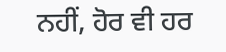ਨਹੀਂ, ਹੋਰ ਵੀ ਹਰ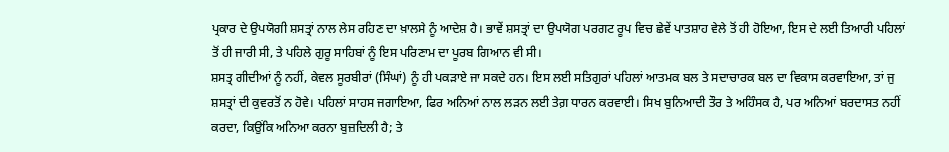ਪ੍ਰਕਾਰ ਦੇ ਉਪਯੋਗੀ ਸ਼ਸਤ੍ਰਾਂ ਨਾਲ ਲੇਸ ਰਹਿਣ ਦਾ ਖ਼ਾਲਸੇ ਨੂੰ ਆਦੇਸ਼ ਹੈ। ਭਾਵੇਂ ਸ਼ਸਤ੍ਰਾਂ ਦਾ ਉਪਯੋਗ ਪਰਗਟ ਰੂਪ ਵਿਚ ਛੇਵੇਂ ਪਾਤਸ਼ਾਹ ਵੇਲੇ ਤੋਂ ਹੀ ਹੋਇਆ, ਇਸ ਦੇ ਲਈ ਤਿਆਰੀ ਪਹਿਲਾਂ ਤੋਂ ਹੀ ਜਾਰੀ ਸੀ, ਤੇ ਪਹਿਲੇ ਗੁਰੂ ਸਾਹਿਬਾਂ ਨੂੰ ਇਸ ਪਰਿਣਾਮ ਦਾ ਪੂਰਬ ਗਿਆਨ ਵੀ ਸੀ।
ਸ਼ਸਤ੍ਰ ਗੀਦੀਆਂ ਨੂੰ ਨਹੀਂ, ਕੇਵਲ ਸੂਰਬੀਰਾਂ (ਸਿੰਘਾਂ) ਨੂੰ ਹੀ ਪਕੜਾਏ ਜਾ ਸਕਦੇ ਹਨ। ਇਸ ਲਈ ਸਤਿਗੁਰਾਂ ਪਹਿਲਾਂ ਆਤਮਕ ਬਲ ਤੇ ਸਦਾਚਾਰਕ ਬਲ ਦਾ ਵਿਕਾਸ ਕਰਵਾਇਆ, ਤਾਂ ਜੁ ਸ਼ਸਤ੍ਰਾਂ ਦੀ ਕੁਵਰਤੋਂ ਨ ਹੋਵੇ। ਪਹਿਲਾਂ ਸਾਹਸ ਜਗਾਇਆ, ਫਿਰ ਅਨਿਆਂ ਨਾਲ ਲੜਨ ਲਈ ਤੇਗ਼ ਧਾਰਨ ਕਰਵਾਈ। ਸਿਖ ਬੁਨਿਆਦੀ ਤੌਰ ਤੇ ਅਹਿੰਸਕ ਹੈ, ਪਰ ਅਨਿਆਂ ਬਰਦਾਸਤ ਨਹੀਂ ਕਰਦਾ, ਕਿਉਂਕਿ ਅਨਿਆ ਕਰਨਾ ਬੁਜ਼ਦਿਲੀ ਹੈ; ਤੇ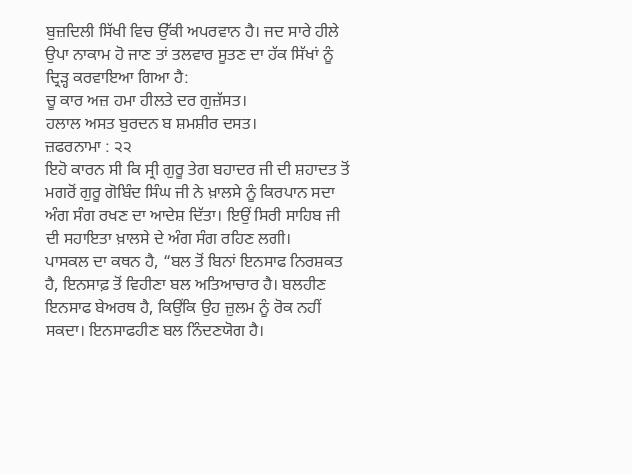ਬੁਜ਼ਦਿਲੀ ਸਿੱਖੀ ਵਿਚ ਉੱਕੀ ਅਪਰਵਾਨ ਹੈ। ਜਦ ਸਾਰੇ ਹੀਲੇ ਉਪਾ ਨਾਕਾਮ ਹੋ ਜਾਣ ਤਾਂ ਤਲਵਾਰ ਸੂਤਣ ਦਾ ਹੱਕ ਸਿੱਖਾਂ ਨੂੰ ਦ੍ਰਿੜ੍ਹ ਕਰਵਾਇਆ ਗਿਆ ਹੈ:
ਚੂ ਕਾਰ ਅਜ਼ ਹਮਾ ਹੀਲਤੇ ਦਰ ਗੁਜ਼ੱਸਤ।
ਹਲਾਲ ਅਸਤ ਬੁਰਦਨ ਬ ਸ਼ਮਸ਼ੀਰ ਦਸਤ।
ਜ਼ਫਰਨਾਮਾ : ੨੨
ਇਹੋ ਕਾਰਨ ਸੀ ਕਿ ਸ੍ਰੀ ਗੁਰੂ ਤੇਗ ਬਹਾਦਰ ਜੀ ਦੀ ਸ਼ਹਾਦਤ ਤੋਂ ਮਗਰੋਂ ਗੁਰੂ ਗੋਬਿੰਦ ਸਿੰਘ ਜੀ ਨੇ ਖ਼ਾਲਸੇ ਨੂੰ ਕਿਰਪਾਨ ਸਦਾ ਅੰਗ ਸੰਗ ਰਖਣ ਦਾ ਆਦੇਸ਼ ਦਿੱਤਾ। ਇਉਂ ਸਿਰੀ ਸਾਹਿਬ ਜੀ ਦੀ ਸਹਾਇਤਾ ਖ਼ਾਲਸੇ ਦੇ ਅੰਗ ਸੰਗ ਰਹਿਣ ਲਗੀ।
ਪਾਸਕਲ ਦਾ ਕਥਨ ਹੈ, “ਬਲ ਤੋਂ ਬਿਨਾਂ ਇਨਸਾਫ ਨਿਰਸ਼ਕਤ ਹੈ, ਇਨਸਾਫ਼ ਤੋਂ ਵਿਹੀਣਾ ਬਲ ਅਤਿਆਚਾਰ ਹੈ। ਬਲਹੀਣ ਇਨਸਾਫ ਬੇਅਰਥ ਹੈ, ਕਿਉਂਕਿ ਉਹ ਜ਼ੁਲਮ ਨੂੰ ਰੋਕ ਨਹੀਂ ਸਕਦਾ। ਇਨਸਾਫਹੀਣ ਬਲ ਨਿੰਦਣਯੋਗ ਹੈ।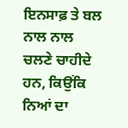ਇਨਸਾਫ਼ ਤੇ ਬਲ ਨਾਲ ਨਾਲ ਚਲਣੇ ਚਾਹੀਦੇ ਹਨ, ਕਿਉਂਕਿ ਨਿਆਂ ਦਾ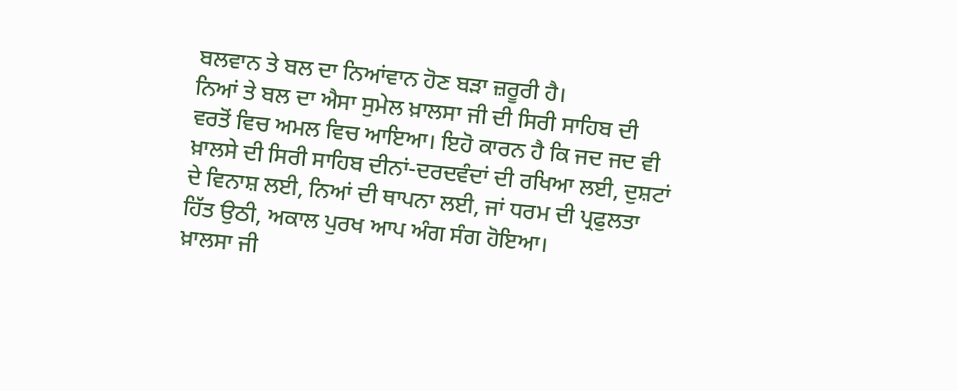ਬਲਵਾਨ ਤੇ ਬਲ ਦਾ ਨਿਆਂਵਾਨ ਹੋਣ ਬੜਾ ਜ਼ਰੂਰੀ ਹੈ।
ਨਿਆਂ ਤੇ ਬਲ ਦਾ ਐਸਾ ਸੁਮੇਲ ਖ਼ਾਲਸਾ ਜੀ ਦੀ ਸਿਰੀ ਸਾਹਿਬ ਦੀ ਵਰਤੋਂ ਵਿਚ ਅਮਲ ਵਿਚ ਆਇਆ। ਇਹੋ ਕਾਰਨ ਹੈ ਕਿ ਜਦ ਜਦ ਵੀ ਖ਼ਾਲਸੇ ਦੀ ਸਿਰੀ ਸਾਹਿਬ ਦੀਨਾਂ-ਦਰਦਵੰਦਾਂ ਦੀ ਰਖਿਆ ਲਈ, ਦੁਸ਼ਟਾਂ ਦੇ ਵਿਨਾਸ਼ ਲਈ, ਨਿਆਂ ਦੀ ਥਾਪਨਾ ਲਈ, ਜਾਂ ਧਰਮ ਦੀ ਪ੍ਰਫੁਲਤਾ ਹਿੱਤ ਉਠੀ, ਅਕਾਲ ਪੁਰਖ ਆਪ ਅੰਗ ਸੰਗ ਹੋਇਆ।
ਖ਼ਾਲਸਾ ਜੀ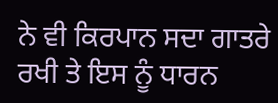ਨੇ ਵੀ ਕਿਰਪਾਨ ਸਦਾ ਗਾਤਰੇ ਰਖੀ ਤੇ ਇਸ ਨੂੰ ਧਾਰਨ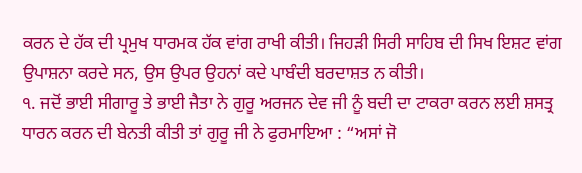ਕਰਨ ਦੇ ਹੱਕ ਦੀ ਪ੍ਰਮੁਖ ਧਾਰਮਕ ਹੱਕ ਵਾਂਗ ਰਾਖੀ ਕੀਤੀ। ਜਿਹੜੀ ਸਿਰੀ ਸਾਹਿਬ ਦੀ ਸਿਖ ਇਸ਼ਟ ਵਾਂਗ ਉਪਾਸ਼ਨਾ ਕਰਦੇ ਸਨ, ਉਸ ਉਪਰ ਉਹਨਾਂ ਕਦੇ ਪਾਬੰਦੀ ਬਰਦਾਸ਼ਤ ਨ ਕੀਤੀ।
੧. ਜਦੋਂ ਭਾਈ ਸੀਗਾਰੂ ਤੇ ਭਾਈ ਜੈਤਾ ਨੇ ਗੁਰੂ ਅਰਜਨ ਦੇਵ ਜੀ ਨੂੰ ਬਦੀ ਦਾ ਟਾਕਰਾ ਕਰਨ ਲਈ ਸ਼ਸਤ੍ਰ ਧਾਰਨ ਕਰਨ ਦੀ ਬੇਨਤੀ ਕੀਤੀ ਤਾਂ ਗੁਰੂ ਜੀ ਨੇ ਫੁਰਮਾਇਆ : “ਅਸਾਂ ਜੋ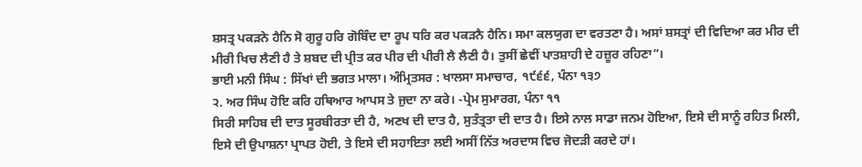ਸ਼ਸਤ੍ਰ ਪਕੜਨੇ ਹੈਨਿ ਸੋ ਗੁਰੂ ਹਰਿ ਗੋਬਿੰਦ ਦਾ ਰੂਪ ਧਰਿ ਕਰ ਪਕੜਨੈ ਹੈਨਿ। ਸਮਾ ਕਲਯੁਗ ਦਾ ਵਰਤਣਾ ਹੈ। ਅਸਾਂ ਸ਼ਸਤ੍ਰਾਂ ਦੀ ਵਿਦਿਆ ਕਰ ਮੀਰ ਦੀ ਮੀਰੀ ਖਿਚ ਲੈਣੀ ਹੈ ਤੇ ਸ਼ਬਦ ਦੀ ਪ੍ਰੀਤ ਕਰ ਪੀਰ ਦੀ ਪੀਰੀ ਲੈ ਲੈਣੀ ਹੈ। ਤੁਸੀਂ ਛੇਵੀਂ ਪਾਤਸ਼ਾਹੀ ਦੇ ਹਜ਼ੂਰ ਰਹਿਣਾ”।
ਭਾਈ ਮਨੀ ਸਿੰਘ : ਸਿੱਖਾਂ ਦੀ ਭਗਤ ਮਾਲਾ। ਅੰਮ੍ਰਿਤਸਰ : ਖਾਲਸਾ ਸਮਾਚਾਰ, ੧੯੬੬, ਪੰਨਾ ੧੩੭
੨. ਅਰ ਸਿੰਘ ਹੋਇ ਕਰਿ ਹਥਿਆਰ ਆਪਸ ਤੇ ਜੁਦਾ ਨਾ ਕਰੇ। -ਪ੍ਰੇਮ ਸੁਮਾਰਗ, ਪੰਨਾ ੧੧
ਸਿਰੀ ਸਾਹਿਬ ਦੀ ਦਾਤ ਸੂਰਬੀਰਤਾ ਦੀ ਹੈ, ਅਣਖ ਦੀ ਦਾਤ ਹੈ, ਸੁਤੰਤ੍ਰਤਾ ਦੀ ਦਾਤ ਹੈ। ਇਸੇ ਨਾਲ ਸਾਡਾ ਜਨਮ ਹੋਇਆ, ਇਸੇ ਦੀ ਸਾਨੂੰ ਰਹਿਤ ਮਿਲੀ, ਇਸੇ ਦੀ ਉਪਾਸ਼ਨਾ ਪ੍ਰਾਪਤ ਹੋਈ, ਤੇ ਇਸੇ ਦੀ ਸਹਾਇਤਾ ਲਈ ਅਸੀਂ ਨਿੱਤ ਅਰਦਾਸ ਵਿਚ ਜੋਦੜੀ ਕਰਦੇ ਹਾਂ।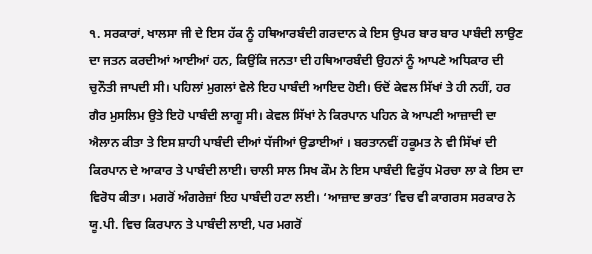੧. ਸਰਕਾਰਾਂ, ਖਾਲਸਾ ਜੀ ਦੇ ਇਸ ਹੱਕ ਨੂੰ ਹਥਿਆਰਬੰਦੀ ਗਰਦਾਨ ਕੇ ਇਸ ਉਪਰ ਬਾਰ ਬਾਰ ਪਾਬੰਦੀ ਲਾਉਣ ਦਾ ਜਤਨ ਕਰਦੀਆਂ ਆਈਆਂ ਹਨ, ਕਿਉਂਕਿ ਜਨਤਾ ਦੀ ਹਥਿਆਰਬੰਦੀ ਉਹਨਾਂ ਨੂੰ ਆਪਣੇ ਅਧਿਕਾਰ ਦੀ ਚੁਨੌਤੀ ਜਾਪਦੀ ਸੀ। ਪਹਿਲਾਂ ਮੁਗਲਾਂ ਵੇਲੇ ਇਹ ਪਾਬੰਦੀ ਆਇਦ ਹੋਈ। ਓਦੋਂ ਕੇਵਲ ਸਿੱਖਾਂ ਤੇ ਹੀ ਨਹੀਂ, ਹਰ ਗੈਰ ਮੁਸਲਿਮ ਉਤੇ ਇਹੋ ਪਾਬੰਦੀ ਲਾਗੂ ਸੀ। ਕੇਵਲ ਸਿੱਖਾਂ ਨੇ ਕਿਰਪਾਨ ਪਹਿਨ ਕੇ ਆਪਣੀ ਆਜ਼ਾਦੀ ਦਾ ਐਲਾਨ ਕੀਤਾ ਤੇ ਇਸ ਸ਼ਾਹੀ ਪਾਬੰਦੀ ਦੀਆਂ ਧੱਜੀਆਂ ਉਡਾਈਆਂ । ਬਰਤਾਨਵੀਂ ਹਕੂਮਤ ਨੇ ਵੀ ਸਿੱਖਾਂ ਦੀ ਕਿਰਪਾਨ ਦੇ ਆਕਾਰ ਤੇ ਪਾਬੰਦੀ ਲਾਈ। ਚਾਲੀ ਸਾਲ ਸਿਖ ਕੌਮ ਨੇ ਇਸ ਪਾਬੰਦੀ ਵਿਰੁੱਧ ਮੋਰਚਾ ਲਾ ਕੇ ਇਸ ਦਾ ਵਿਰੋਧ ਕੀਤਾ। ਮਗਰੋਂ ਅੰਗਰੇਜ਼ਾਂ ਇਹ ਪਾਬੰਦੀ ਹਟਾ ਲਈ। ‘ਆਜ਼ਾਦ ਭਾਰਤ’ ਵਿਚ ਵੀ ਕਾਗਰਸ ਸਰਕਾਰ ਨੇ ਯੂ.ਪੀ. ਵਿਚ ਕਿਰਪਾਨ ਤੇ ਪਾਬੰਦੀ ਲਾਈ, ਪਰ ਮਗਰੋਂ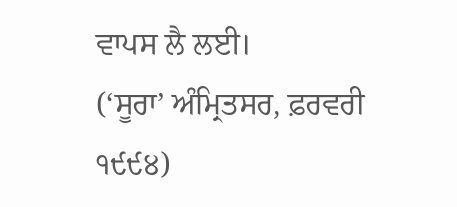ਵਾਪਸ ਲੈ ਲਈ।
(‘ਸੂਰਾ’ ਅੰਮ੍ਰਿਤਸਰ, ਫ਼ਰਵਰੀ ੧੯੯੪)